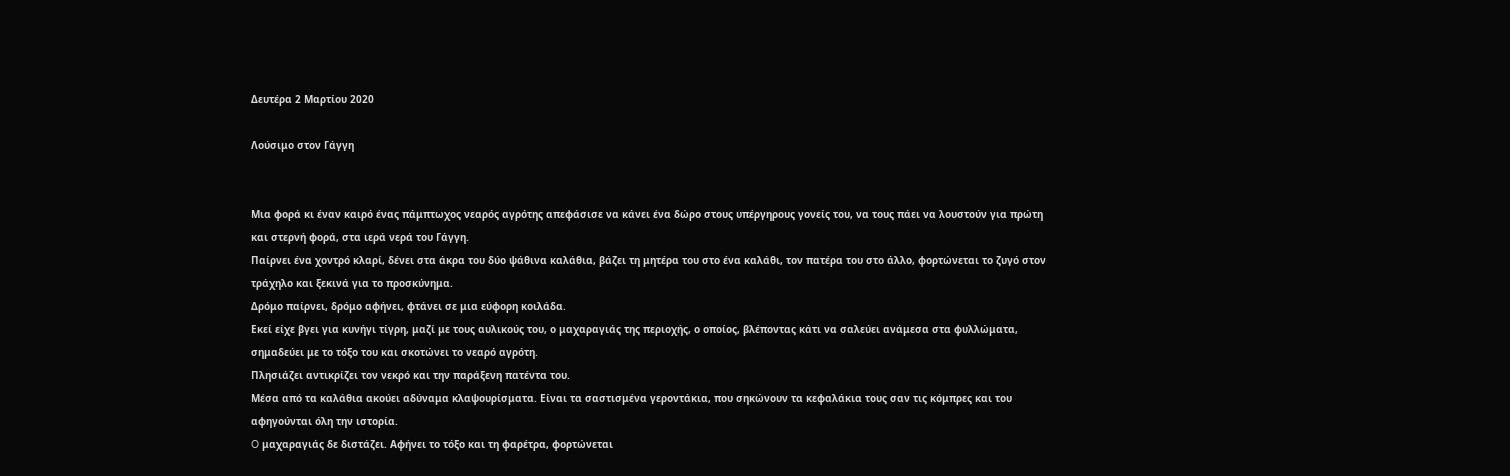Δευτέρα 2 Μαρτίου 2020

Λούσιμο στον Γάγγη


Μια φορά κι έναν καιρό ένας πάμπτωχος νεαρός αγρότης απεφάσισε να κάνει ένα δώρο στους υπέργηρους γονείς του, να τους πάει να λουστούν για πρώτη και στερνή φορά, στα ιερά νερά του Γάγγη.
Παίρνει ένα χοντρό κλαρί, δένει στα άκρα του δύο ψάθινα καλάθια, βάζει τη μητέρα του στο ένα καλάθι, τον πατέρα του στο άλλο, φορτώνεται το ζυγό στον τράχηλο και ξεκινά για το προσκύνημα.
Δρόμο παίρνει, δρόμο αφήνει, φτάνει σε μια εύφορη κοιλάδα.
Eκεί είχε βγει για κυνήγι τίγρη, μαζί με τους αυλικούς του, ο μαχαραγιάς της περιοχής, ο οποίος, βλέποντας κάτι να σαλεύει ανάμεσα στα φυλλώματα, σημαδεύει με το τόξο του και σκοτώνει το νεαρό αγρότη.
Πλησιάζει αντικρίζει τον νεκρό και την παράξενη πατέντα του.
Mέσα από τα καλάθια ακούει αδύναμα κλαψουρίσματα. Eίναι τα σαστισμένα γεροντάκια, που σηκώνουν τα κεφαλάκια τους σαν τις κόμπρες και του αφηγούνται όλη την ιστορία.
O μαχαραγιάς δε διστάζει. Aφήνει το τόξο και τη φαρέτρα, φορτώνεται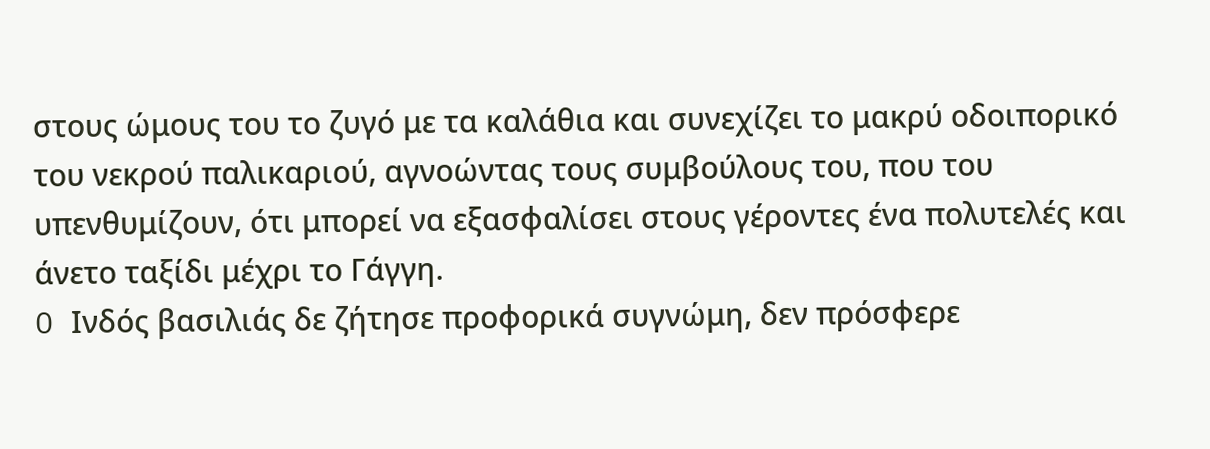στους ώμους του το ζυγό με τα καλάθια και συνεχίζει το μακρύ οδοιπορικό του νεκρού παλικαριού, αγνοώντας τους συμβούλους του, που του υπενθυμίζουν, ότι μπορεί να εξασφαλίσει στους γέροντες ένα πολυτελές και άνετο ταξίδι μέχρι το Γάγγη.
O Ινδός βασιλιάς δε ζήτησε προφορικά συγνώμη, δεν πρόσφερε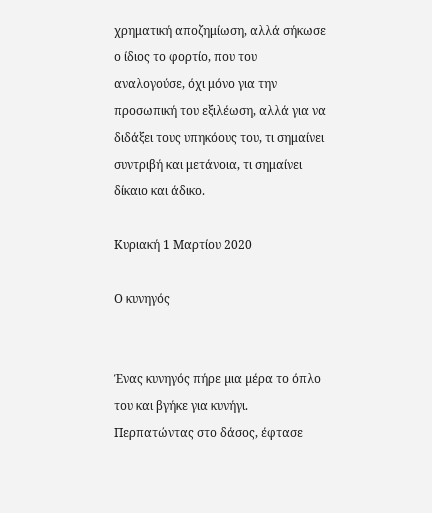χρηματική αποζημίωση, αλλά σήκωσε ο ίδιος το φορτίο, που του αναλογούσε, όχι μόνο για την προσωπική του εξιλέωση, αλλά για να διδάξει τους υπηκόους του, τι σημαίνει συντριβή και μετάνοια, τι σημαίνει δίκαιο και άδικο.

Κυριακή 1 Μαρτίου 2020

Ο κυνηγός


Ένας κυνηγός πήρε µια µέρα το όπλο του και βγήκε για κυνήγι. Περπατώντας στο δάσος, έφτασε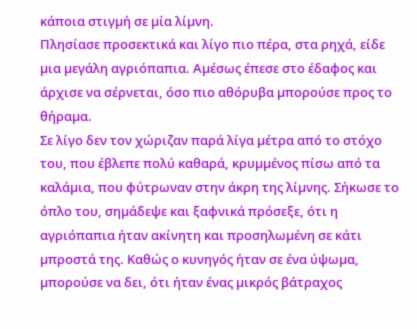κάποια στιγµή σε µία λίµνη.
Πλησίασε προσεκτικά και λίγο πιο πέρα, στα ρηχά, είδε µια µεγάλη αγριόπαπια. Αµέσως έπεσε στο έδαφος και άρχισε να σέρνεται, όσο πιο αθόρυβα µπορούσε προς το θήραµα.
Σε λίγο δεν τον χώριζαν παρά λίγα µέτρα από το στόχο του, που έβλεπε πολύ καθαρά, κρυµµένος πίσω από τα καλάµια, που φύτρωναν στην άκρη της λίµνης. Σήκωσε το όπλο του, σηµάδεψε και ξαφνικά πρόσεξε, ότι η αγριόπαπια ήταν ακίνητη και προσηλωµένη σε κάτι µπροστά της. Καθώς ο κυνηγός ήταν σε ένα ύψωµα, µπορούσε να δει, ότι ήταν ένας µικρός βάτραχος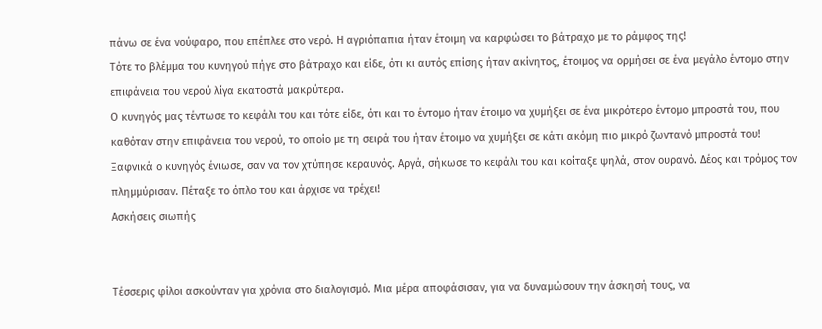πάνω σε ένα νούφαρο, που επέπλεε στο νερό. Η αγριόπαπια ήταν έτοιµη να καρφώσει το βάτραχο µε το ράµφος της!
Τότε το βλέµµα του κυνηγού πήγε στο βάτραχο και είδε, ότι κι αυτός επίσης ήταν ακίνητος, έτοιµος να ορµήσει σε ένα µεγάλο έντοµο στην επιφάνεια του νερού λίγα εκατοστά µακρύτερα.
Ο κυνηγός µας τέντωσε το κεφάλι του και τότε είδε, ότι και το έντοµο ήταν έτοιµο να χυµήξει σε ένα µικρότερο έντοµο µπροστά του, που καθόταν στην επιφάνεια του νερού, το οποίο µε τη σειρά του ήταν έτοιµο να χυµήξει σε κάτι ακόµη πιο µικρό ζωντανό µπροστά του!
Ξαφνικά ο κυνηγός ένιωσε, σαν να τον χτύπησε κεραυνός. Αργά, σήκωσε το κεφάλι του και κοίταξε ψηλά, στον ουρανό. Δέος και τρόµος τον πληµµύρισαν. Πέταξε το όπλο του και άρχισε να τρέχει!
Ασκήσεις σιωπής


Τέσσερις φίλοι ασκούνταν για χρόνια στο διαλογισµό. Μια µέρα αποφάσισαν, για να δυναµώσουν την άσκησή τους, να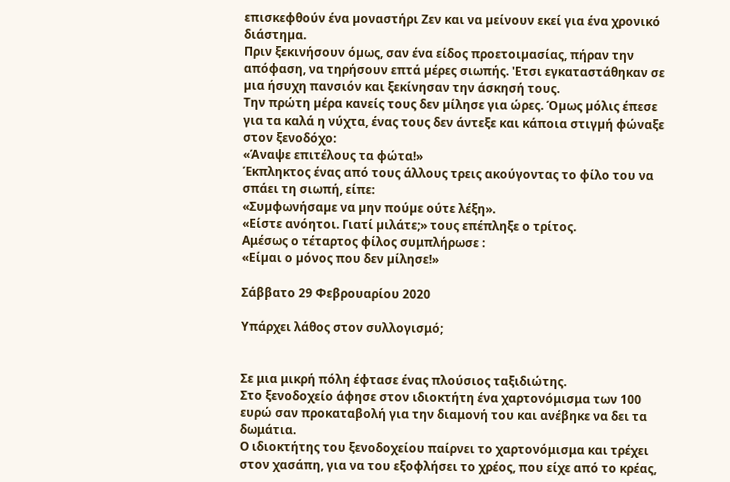επισκεφθούν ένα µοναστήρι Ζεν και να µείνουν εκεί για ένα χρονικό διάστηµα.
Πριν ξεκινήσουν όµως, σαν ένα είδος προετοιµασίας, πήραν την απόφαση, να τηρήσουν επτά µέρες σιωπής. 'Ετσι εγκαταστάθηκαν σε µια ήσυχη πανσιόν και ξεκίνησαν την άσκησή τους.
Την πρώτη µέρα κανείς τους δεν µίλησε για ώρες. Όµως µόλις έπεσε για τα καλά η νύχτα, ένας τους δεν άντεξε και κάποια στιγµή φώναξε στον ξενοδόχο:
«Άναψε επιτέλους τα φώτα!»
Έκπληκτος ένας από τους άλλους τρεις ακούγοντας το φίλο του να σπάει τη σιωπή, είπε:
«Συµφωνήσαµε να µην πούµε ούτε λέξη».
«Είστε ανόητοι. Γιατί µιλάτε;» τους επέπληξε ο τρίτος.
Αμέσως ο τέταρτος φίλος συμπλήρωσε :
«Είµαι ο µόνος που δεν µίλησε!»

Σάββατο 29 Φεβρουαρίου 2020

Υπάρχει λάθος στον συλλογισμό;


Σε μια μικρή πόλη έφτασε ένας πλούσιος ταξιδιώτης.
Στο ξενοδοχείο άφησε στον ιδιοκτήτη ένα χαρτονόμισμα των 100 ευρώ σαν προκαταβολή για την διαμονή του και ανέβηκε να δει τα δωμάτια.
Ο ιδιοκτήτης του ξενοδοχείου παίρνει το χαρτονόμισμα και τρέχει στον χασάπη, για να του εξοφλήσει το χρέος, που είχε από το κρέας,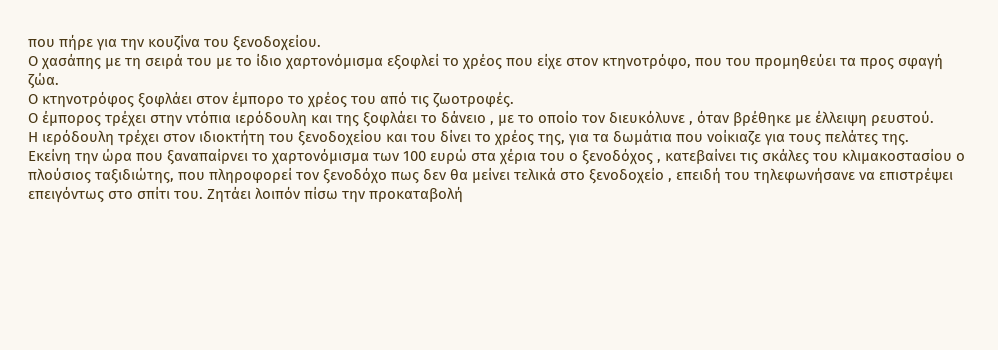που πήρε για την κουζίνα του ξενοδοχείου.
Ο χασάπης με τη σειρά του με το ίδιο χαρτονόμισμα εξοφλεί το χρέος που είχε στον κτηνοτρόφο, που του προμηθεύει τα προς σφαγή ζώα.
Ο κτηνοτρόφος ξοφλάει στον έμπορο το χρέος του από τις ζωοτροφές.
Ο έμπορος τρέχει στην ντόπια ιερόδουλη και της ξοφλάει το δάνειο , με το οποίο τον διευκόλυνε , όταν βρέθηκε με έλλειψη ρευστού.
Η ιερόδουλη τρέχει στον ιδιοκτήτη του ξενοδοχείου και του δίνει το χρέος της, για τα δωμάτια που νοίκιαζε για τους πελάτες της.
Εκείνη την ώρα που ξαναπαίρνει το χαρτονόμισμα των 100 ευρώ στα χέρια του ο ξενοδόχος , κατεβαίνει τις σκάλες του κλιμακοστασίου ο πλούσιος ταξιδιώτης, που πληροφορεί τον ξενοδόχο πως δεν θα μείνει τελικά στο ξενοδοχείο , επειδή του τηλεφωνήσανε να επιστρέψει επειγόντως στο σπίτι του. Ζητάει λοιπόν πίσω την προκαταβολή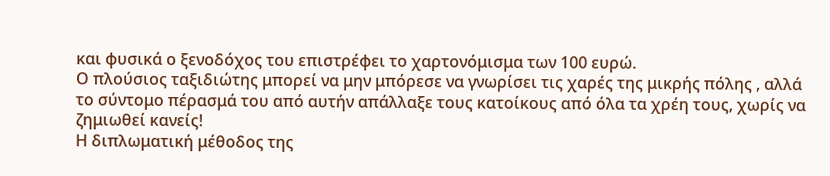και φυσικά ο ξενοδόχος του επιστρέφει το χαρτονόμισμα των 100 ευρώ.
Ο πλούσιος ταξιδιώτης μπορεί να μην μπόρεσε να γνωρίσει τις χαρές της μικρής πόλης , αλλά το σύντομο πέρασμά του από αυτήν απάλλαξε τους κατοίκους από όλα τα χρέη τους, χωρίς να ζημιωθεί κανείς!
Η διπλωματική μέθοδος της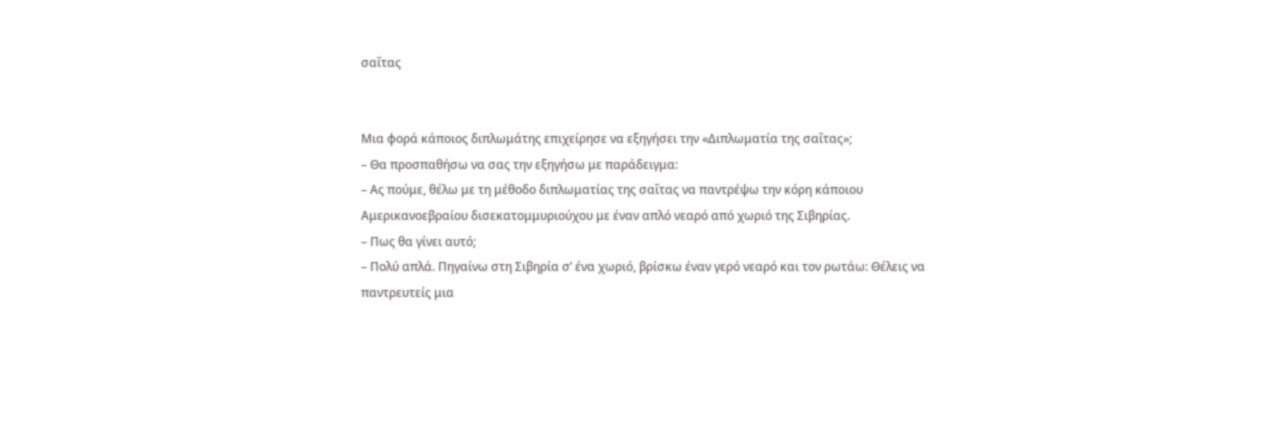σαΐτας


Μια φορά κάποιος διπλωμάτης επιχείρησε να εξηγήσει την «Διπλωματία της σαΐτας»;
– Θα προσπαθήσω να σας την εξηγήσω με παράδειγμα:
– Ας πούμε, θέλω με τη μέθοδο διπλωματίας της σαΐτας να παντρέψω την κόρη κάποιου Αμερικανοεβραίου δισεκατομμυριούχου με έναν απλό νεαρό από χωριό της Σιβηρίας.
– Πως θα γίνει αυτό;
– Πολύ απλά. Πηγαίνω στη Σιβηρία σ’ ένα χωριό, βρίσκω έναν γερό νεαρό και τον ρωτάω: Θέλεις να παντρευτείς μια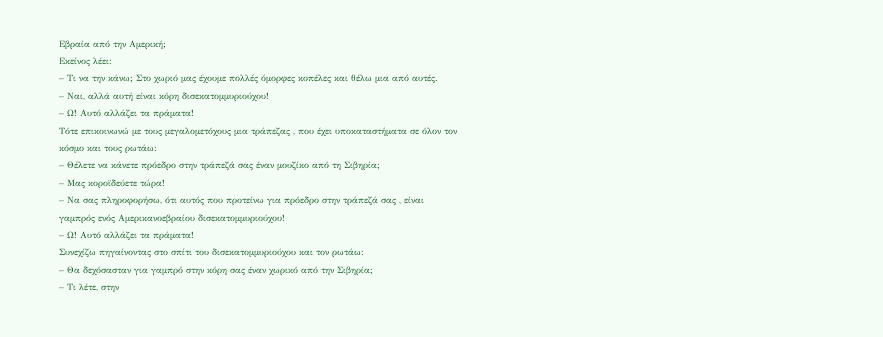Εβραία από την Αμερική;
Εκείνος λέει:
– Τι να την κάνω; Στο χωριό μας έχουμε πολλές όμορφες κοπέλες και θέλω μια από αυτές.
– Ναι, αλλά αυτή είναι κόρη δισεκατομμυριούχου!
– Ω! Αυτό αλλάζει τα πράματα!
Τότε επικοινωνώ με τους μεγαλομετόχους μια τράπεζας , που έχει υποκαταστήματα σε όλον τον κόσμο και τους ρωτάω:
– Θέλετε να κάνετε πρόεδρο στην τράπεζά σας έναν μουζίκο από τη Σιβηρία;
– Μας κοροϊδεύετε τώρα!
– Να σας πληροφορήσω, ότι αυτός που προτείνω για πρόεδρο στην τράπεζά σας , είναι γαμπρός ενός Αμερικανοεβραίου δισεκατομμυριούχου!
– Ω! Αυτό αλλάζει τα πράματα!
Συνεχίζω πηγαίνοντας στο σπίτι του δισεκατομμυριούχου και τον ρωτάω:
– Θα δεχόσασταν για γαμπρό στην κόρη σας έναν χωρικό από την Σιβηρία;
– Τι λέτε, στην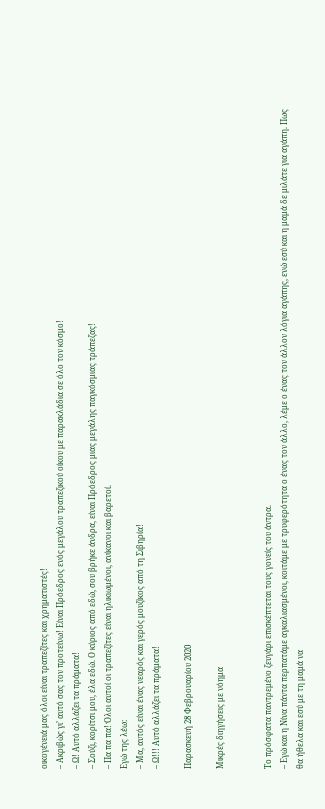οικογένειά μας όλοι είναι τραπεζίτες και χρηματιστές!
– Ακριβώς γι’ αυτό σας τον προτείνω! Είναι Πρόεδρος ενός μεγάλου τραπεζικού οίκου με παρακλάδια σε όλο τον κόσμο!
– Ω! Αυτό αλλάζει τα πράματα!
– Σούζι, κορίτσι μου, έλα εδώ. Ο κύριος από εδώ, σου βρήκε άνδρα, είναι Πρόεδρος μιας μεγάλης παγκόσμιας τράπεζας!
– Πα πα πα! Όλοι αυτοί οι τραπεζίτες είναι ηλικιωμένοι, ανίκανοι και βαρετοί.
Εγώ της λέω:
– Μα, αυτός είναι ένας νεαρός και γερός μουζίκος από τη Σιβηρία!
– Ω!!! Αυτό αλλάζει τα πράματα!

Παρασκευή 28 Φεβρουαρίου 2020

Μικρές διηγήσεις με νόημα


Το πρόσφατα παντρεμένο ζευγάρι επισκέπτεται τους γονείς του άντρα.
– Εγώ και η Νίνα πάντα περπατάμε αγκαλιασμένοι, κοιτάμε με τρυφερότητα ο ένας τον άλλο, λέμε ο ένας τον άλλον λόγια αγάπης, ενώ εσύ και η μαμά δε μιλάτε για αγάπη. Πως θα ήθελα και εσύ με τη μαμά να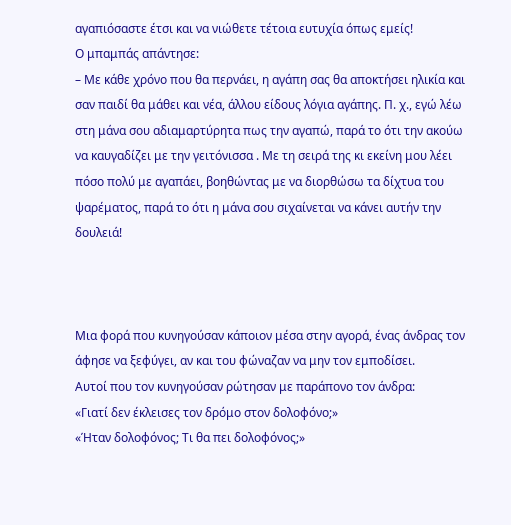αγαπιόσαστε έτσι και να νιώθετε τέτοια ευτυχία όπως εμείς!
Ο μπαμπάς απάντησε:
– Με κάθε χρόνο που θα περνάει, η αγάπη σας θα αποκτήσει ηλικία και σαν παιδί θα μάθει και νέα, άλλου είδους λόγια αγάπης. Π. χ., εγώ λέω στη μάνα σου αδιαμαρτύρητα πως την αγαπώ, παρά το ότι την ακούω να καυγαδίζει με την γειτόνισσα . Με τη σειρά της κι εκείνη μου λέει πόσο πολύ με αγαπάει, βοηθώντας με να διορθώσω τα δίχτυα του ψαρέματος, παρά το ότι η μάνα σου σιχαίνεται να κάνει αυτήν την δουλειά!



Μια φορά που κυνηγούσαν κάποιον μέσα στην αγορά, ένας άνδρας τον άφησε να ξεφύγει, αν και του φώναζαν να μην τον εμποδίσει.
Αυτοί που τον κυνηγούσαν ρώτησαν με παράπονο τον άνδρα:
«Γιατί δεν έκλεισες τον δρόμο στον δολοφόνο;»
«Ήταν δολοφόνος; Τι θα πει δολοφόνος;»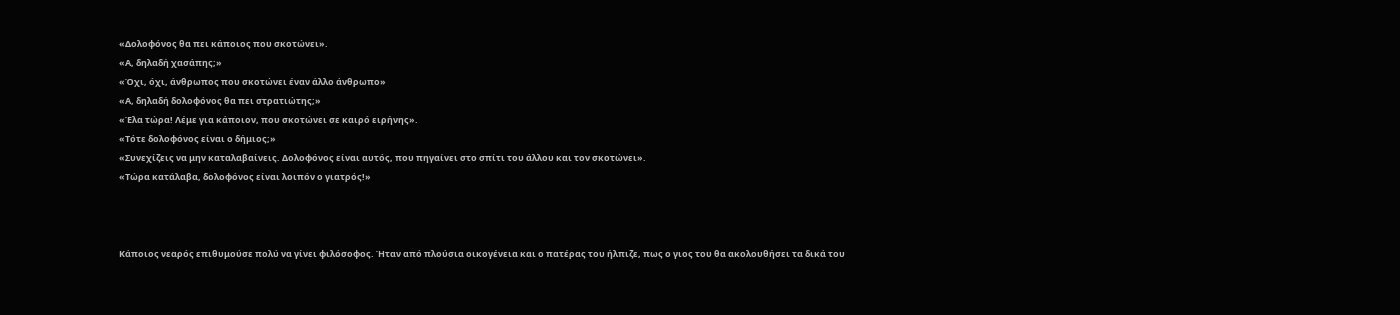«Δολοφόνος θα πει κάποιος που σκοτώνει».
«Α, δηλαδή χασάπης;»
«Όχι, όχι, άνθρωπος που σκοτώνει έναν άλλο άνθρωπο»
«Α, δηλαδή δολοφόνος θα πει στρατιώτης;»
«Έλα τώρα! Λέμε για κάποιον, που σκοτώνει σε καιρό ειρήνης».
«Τότε δολοφόνος είναι ο δήμιος;»
«Συνεχίζεις να μην καταλαβαίνεις. Δολοφόνος είναι αυτός, που πηγαίνει στο σπίτι του άλλου και τον σκοτώνει».
«Τώρα κατάλαβα, δολοφόνος είναι λοιπόν ο γιατρός!»



Κάποιος νεαρός επιθυμούσε πολύ να γίνει φιλόσοφος. Ήταν από πλούσια οικογένεια και ο πατέρας του ήλπιζε, πως ο γιος του θα ακολουθήσει τα δικά του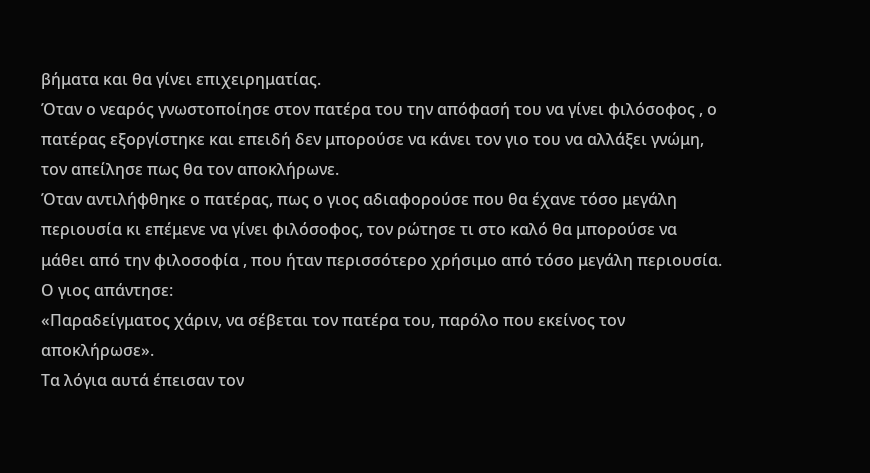βήματα και θα γίνει επιχειρηματίας.
Όταν ο νεαρός γνωστοποίησε στον πατέρα του την απόφασή του να γίνει φιλόσοφος , ο πατέρας εξοργίστηκε και επειδή δεν μπορούσε να κάνει τον γιο του να αλλάξει γνώμη, τον απείλησε πως θα τον αποκλήρωνε.
Όταν αντιλήφθηκε ο πατέρας, πως ο γιος αδιαφορούσε που θα έχανε τόσο μεγάλη περιουσία κι επέμενε να γίνει φιλόσοφος, τον ρώτησε τι στο καλό θα μπορούσε να μάθει από την φιλοσοφία , που ήταν περισσότερο χρήσιμο από τόσο μεγάλη περιουσία.
Ο γιος απάντησε:
«Παραδείγματος χάριν, να σέβεται τον πατέρα του, παρόλο που εκείνος τον αποκλήρωσε».
Τα λόγια αυτά έπεισαν τον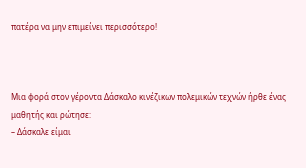πατέρα να μην επιμείνει περισσότερο!



Μια φορά στον γέροντα Δάσκαλο κινέζικων πολεμικών τεχνών ήρθε ένας μαθητής και ρώτησε:
– Δάσκαλε είμαι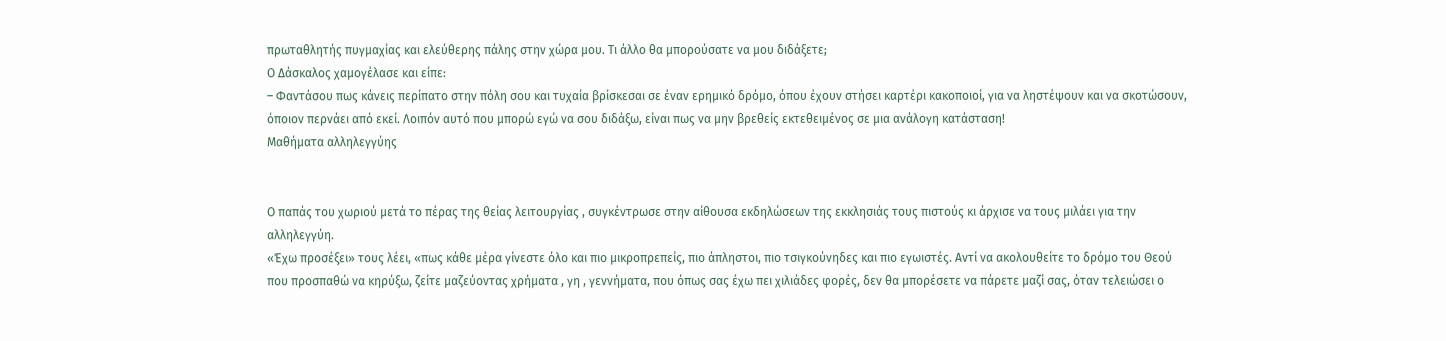πρωταθλητής πυγμαχίας και ελεύθερης πάλης στην χώρα μου. Τι άλλο θα μπορούσατε να μου διδάξετε;
Ο Δάσκαλος χαμογέλασε και είπε:
– Φαντάσου πως κάνεις περίπατο στην πόλη σου και τυχαία βρίσκεσαι σε έναν ερημικό δρόμο, όπου έχουν στήσει καρτέρι κακοποιοί, για να ληστέψουν και να σκοτώσουν, όποιον περνάει από εκεί. Λοιπόν αυτό που μπορώ εγώ να σου διδάξω, είναι πως να μην βρεθείς εκτεθειμένος σε μια ανάλογη κατάσταση!
Μαθήματα αλληλεγγύης


Ο παπάς του χωριού μετά το πέρας της θείας λειτουργίας , συγκέντρωσε στην αίθουσα εκδηλώσεων της εκκλησιάς τους πιστούς κι άρχισε να τους μιλάει για την αλληλεγγύη.
«Έχω προσέξει» τους λέει, «πως κάθε μέρα γίνεστε όλο και πιο μικροπρεπείς, πιο άπληστοι, πιο τσιγκούνηδες και πιο εγωιστές. Αντί να ακολουθείτε το δρόμο του Θεού που προσπαθώ να κηρύξω, ζείτε μαζεύοντας χρήματα , γη , γεννήματα, που όπως σας έχω πει χιλιάδες φορές, δεν θα μπορέσετε να πάρετε μαζί σας, όταν τελειώσει ο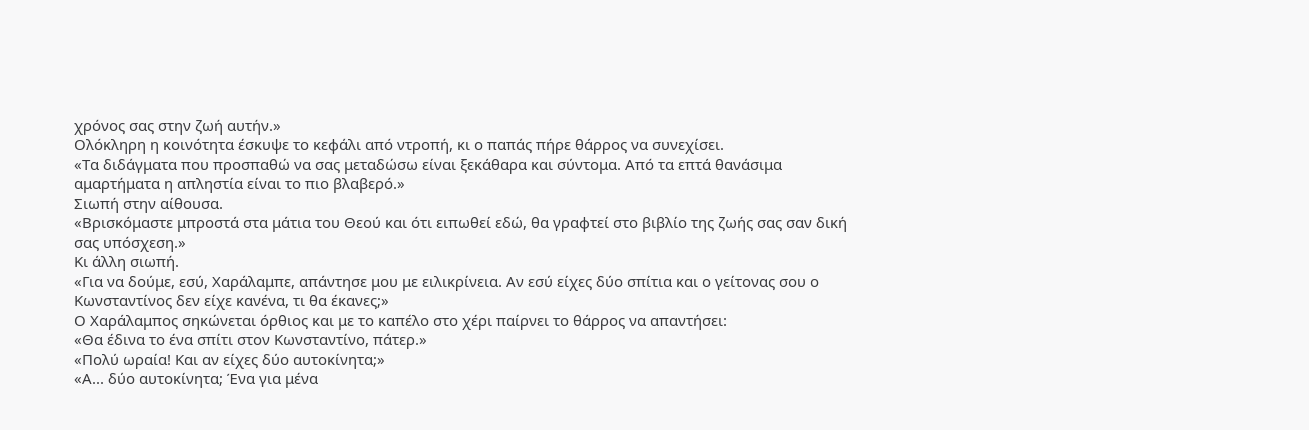χρόνος σας στην ζωή αυτήν.»
Ολόκληρη η κοινότητα έσκυψε το κεφάλι από ντροπή, κι ο παπάς πήρε θάρρος να συνεχίσει.
«Τα διδάγματα που προσπαθώ να σας μεταδώσω είναι ξεκάθαρα και σύντομα. Από τα επτά θανάσιμα αμαρτήματα η απληστία είναι το πιο βλαβερό.»
Σιωπή στην αίθουσα.
«Βρισκόμαστε μπροστά στα μάτια του Θεού και ότι ειπωθεί εδώ, θα γραφτεί στο βιβλίο της ζωής σας σαν δική σας υπόσχεση.»
Κι άλλη σιωπή.
«Για να δούμε, εσύ, Χαράλαμπε, απάντησε μου με ειλικρίνεια. Αν εσύ είχες δύο σπίτια και ο γείτονας σου ο Κωνσταντίνος δεν είχε κανένα, τι θα έκανες;»
Ο Χαράλαμπος σηκώνεται όρθιος και με το καπέλο στο χέρι παίρνει το θάρρος να απαντήσει:
«Θα έδινα το ένα σπίτι στον Κωνσταντίνο, πάτερ.»
«Πολύ ωραία! Και αν είχες δύο αυτοκίνητα;»
«Α... δύο αυτοκίνητα; Ένα για μένα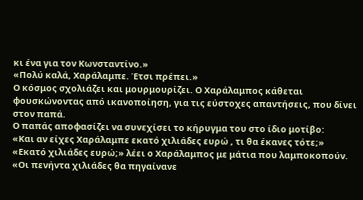κι ένα για τον Κωνσταντίνο.»
«Πολύ καλά, Χαράλαμπε. Έτσι πρέπει.»
Ο κόσμος σχολιάζει και μουρμουρίζει. Ο Χαράλαμπος κάθεται φουσκώνοντας από ικανοποίηση, για τις εύστοχες απαντήσεις, που δίνει στον παπά.
Ο παπάς αποφασίζει να συνεχίσει το κήρυγμα του στο ίδιο μοτίβο:
«Και αν είχες Χαράλαμπε εκατό χιλιάδες ευρώ , τι θα έκανες τότε;»
«Εκατό χιλιάδες ευρώ;» λέει ο Χαράλαμπος με μάτια που λαμποκοπούν. «Οι πενήντα χιλιάδες θα πηγαίνανε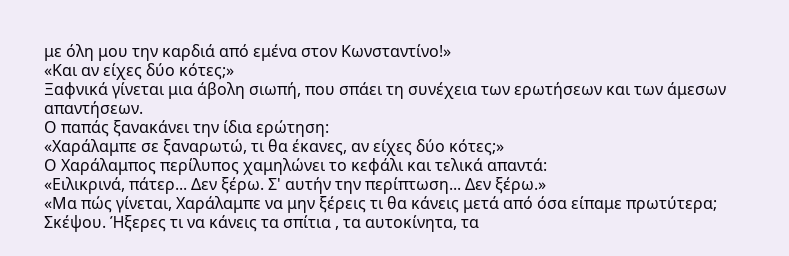με όλη μου την καρδιά από εμένα στον Κωνσταντίνο!»
«Και αν είχες δύο κότες;»
Ξαφνικά γίνεται μια άβολη σιωπή, που σπάει τη συνέχεια των ερωτήσεων και των άμεσων απαντήσεων.
Ο παπάς ξανακάνει την ίδια ερώτηση:
«Χαράλαμπε σε ξαναρωτώ, τι θα έκανες, αν είχες δύο κότες;»
Ο Χαράλαμπος περίλυπος χαμηλώνει το κεφάλι και τελικά απαντά:
«Ειλικρινά, πάτερ... Δεν ξέρω. Σ' αυτήν την περίπτωση... Δεν ξέρω.»
«Μα πώς γίνεται, Χαράλαμπε να μην ξέρεις τι θα κάνεις μετά από όσα είπαμε πρωτύτερα; Σκέψου. Ήξερες τι να κάνεις τα σπίτια , τα αυτοκίνητα, τα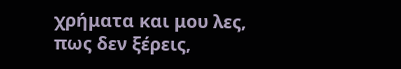χρήματα και μου λες, πως δεν ξέρεις,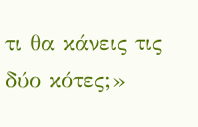τι θα κάνεις τις δύο κότες;»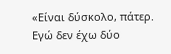«Είναι δύσκολο, πάτερ. Εγώ δεν έχω δύο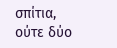σπίτια, ούτε δύο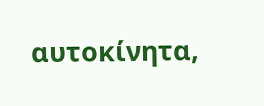αυτοκίνητα,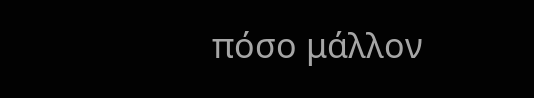πόσο μάλλον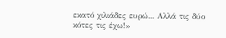εκατό χιλιάδες ευρώ... Αλλά τις δύο κότες τις έχω!»